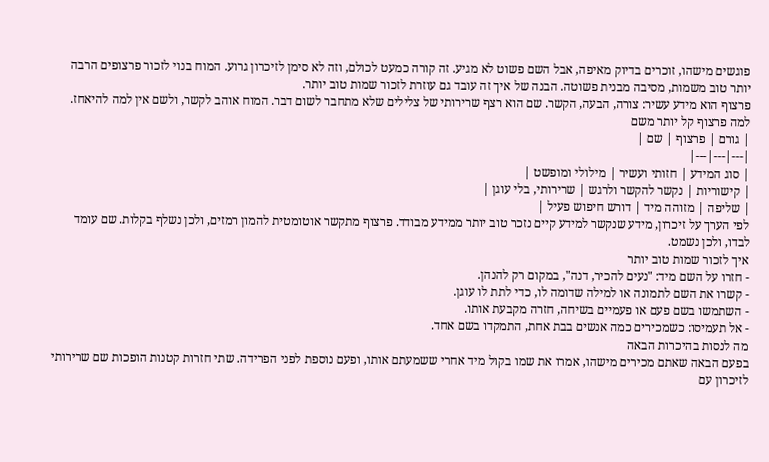פוגשים מישהו, זוכרים בדיוק מאיפה, אבל השם פשוט לא מגיע. זה קורה כמעט לכולם, וזה לא סימן לזיכרון גרוע. המוח בנוי לזכור פרצופים הרבה יותר טוב משמות, מסיבה מבנית פשוטה. הבנה של איך זה עובד גם עוזרת לזכור שמות טוב יותר.
פרצוף הוא מידע עשיר: צורה, הבעה, הקשר. שם הוא רצף שרירותי של צלילים שלא מתחבר לשום דבר. המוח אוהב לקשר, ולשם אין למה להיאחז.
למה פרצוף קל יותר משם
| גורם | פרצוף | שם |
|---|---|---|
| סוג המידע | חזותי ועשיר | מילולי ומופשט |
| קישוריות | נקשר להקשר ולרגש | שרירותי, בלי עוגן |
| שליפה | מזוהה מיד | דורש חיפוש פעיל |
לפי הערך על זיכרון, מידע שנקשר למידע קיים נזכר טוב יותר ממידע מבודד. פרצוף מתקשר אוטומטית להמון רמזים, ולכן נשלף בקלות. שם עומד לבדו, ולכן נשמט.
איך לזכור שמות טוב יותר
- חזרו על השם מיד: "נעים להכיר, דנה", במקום רק להנהן.
- קשרו את השם לתמונה או למילה שדומה לו, כדי לתת לו עוגן.
- השתמשו בשם פעם או פעמיים בשיחה, חזרה מקבעת אותו.
- אל תעמיסו: כשמכירים כמה אנשים בבת אחת, התמקדו בשם אחד.
מה לנסות בהיכרות הבאה
בפעם הבאה שאתם מכירים מישהו, אמרו את שמו בקול מיד אחרי ששמעתם אותו, ופעם נוספת לפני הפרידה. שתי חזרות קטנות הופכות שם שרירותי לזיכרון עם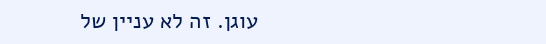עוגן. זה לא עניין של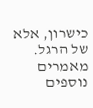כישרון, אלא של הרגל.
מאמרים נוספים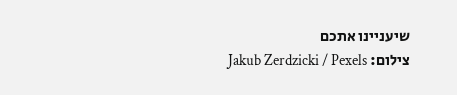שיעניינו אתכם
צילום: Jakub Zerdzicki / Pexels